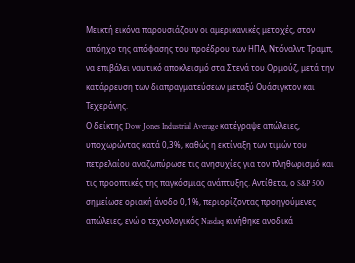Μεικτή εικόνα παρουσιάζουν οι αμερικανικές μετοχές, στον απόηχο της απόφασης του προέδρου των ΗΠΑ, Ντόναλντ Τραμπ, να επιβάλει ναυτικό αποκλεισμό στα Στενά του Ορμούζ, μετά την κατάρρευση των διαπραγματεύσεων μεταξύ Ουάσιγκτον και Τεχεράνης.
Ο δείκτης Dow Jones Industrial Average κατέγραψε απώλειες, υποχωρώντας κατά 0,3%, καθώς η εκτίναξη των τιμών του πετρελαίου αναζωπύρωσε τις ανησυχίες για τον πληθωρισμό και τις προοπτικές της παγκόσμιας ανάπτυξης. Αντίθετα, ο S&P 500 σημείωσε οριακή άνοδο 0,1%, περιορίζοντας προηγούμενες απώλειες, ενώ ο τεχνολογικός Nasdaq κινήθηκε ανοδικά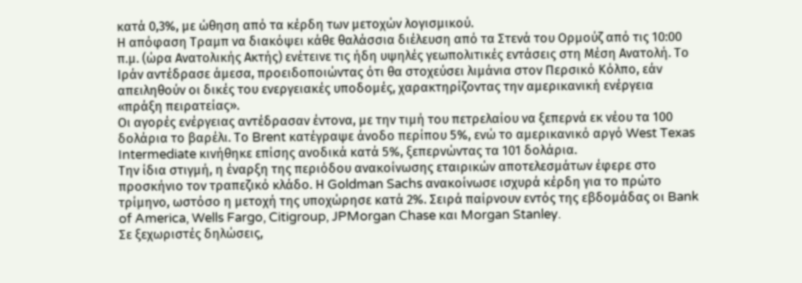κατά 0,3%, με ώθηση από τα κέρδη των μετοχών λογισμικού.
Η απόφαση Τραμπ να διακόψει κάθε θαλάσσια διέλευση από τα Στενά του Ορμούζ από τις 10:00 π.μ. (ώρα Ανατολικής Ακτής) ενέτεινε τις ήδη υψηλές γεωπολιτικές εντάσεις στη Μέση Ανατολή. Το Ιράν αντέδρασε άμεσα, προειδοποιώντας ότι θα στοχεύσει λιμάνια στον Περσικό Κόλπο, εάν απειληθούν οι δικές του ενεργειακές υποδομές, χαρακτηρίζοντας την αμερικανική ενέργεια «πράξη πειρατείας».
Οι αγορές ενέργειας αντέδρασαν έντονα, με την τιμή του πετρελαίου να ξεπερνά εκ νέου τα 100 δολάρια το βαρέλι. Το Brent κατέγραψε άνοδο περίπου 5%, ενώ το αμερικανικό αργό West Texas Intermediate κινήθηκε επίσης ανοδικά κατά 5%, ξεπερνώντας τα 101 δολάρια.
Την ίδια στιγμή, η έναρξη της περιόδου ανακοίνωσης εταιρικών αποτελεσμάτων έφερε στο προσκήνιο τον τραπεζικό κλάδο. Η Goldman Sachs ανακοίνωσε ισχυρά κέρδη για το πρώτο τρίμηνο, ωστόσο η μετοχή της υποχώρησε κατά 2%. Σειρά παίρνουν εντός της εβδομάδας οι Bank of America, Wells Fargo, Citigroup, JPMorgan Chase και Morgan Stanley.
Σε ξεχωριστές δηλώσεις,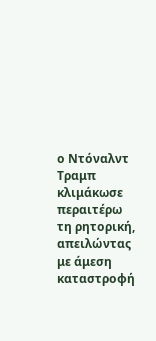ο Ντόναλντ Τραμπ κλιμάκωσε περαιτέρω τη ρητορική, απειλώντας με άμεση καταστροφή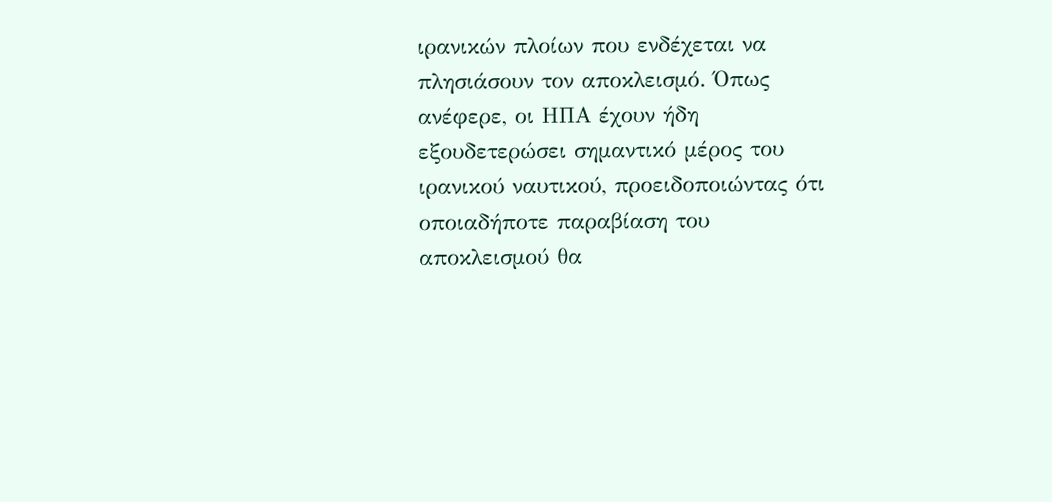ιρανικών πλοίων που ενδέχεται να πλησιάσουν τον αποκλεισμό. Όπως ανέφερε, οι ΗΠΑ έχουν ήδη εξουδετερώσει σημαντικό μέρος του ιρανικού ναυτικού, προειδοποιώντας ότι οποιαδήποτε παραβίαση του αποκλεισμού θα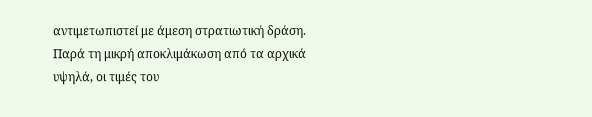αντιμετωπιστεί με άμεση στρατιωτική δράση.
Παρά τη μικρή αποκλιμάκωση από τα αρχικά υψηλά, οι τιμές του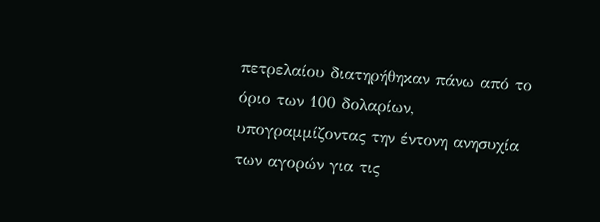πετρελαίου διατηρήθηκαν πάνω από το όριο των 100 δολαρίων, υπογραμμίζοντας την έντονη ανησυχία των αγορών για τις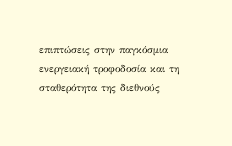επιπτώσεις στην παγκόσμια ενεργειακή τροφοδοσία και τη σταθερότητα της διεθνούς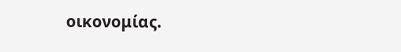οικονομίας.